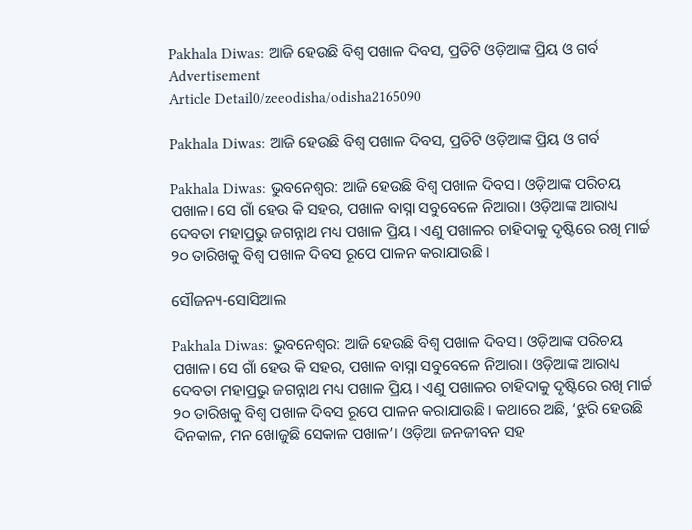Pakhala Diwas: ଆଜି ହେଉଛି ବିଶ୍ୱ ପଖାଳ ଦିବସ, ପ୍ରତିଟି ଓଡ଼ିଆଙ୍କ ପ୍ରିୟ ଓ ଗର୍ବ
Advertisement
Article Detail0/zeeodisha/odisha2165090

Pakhala Diwas: ଆଜି ହେଉଛି ବିଶ୍ୱ ପଖାଳ ଦିବସ, ପ୍ରତିଟି ଓଡ଼ିଆଙ୍କ ପ୍ରିୟ ଓ ଗର୍ବ

Pakhala Diwas: ଭୁବନେଶ୍ୱର: ଆଜି ହେଉଛି ବିଶ୍ୱ ପଖାଳ ଦିବସ। ଓଡ଼ିଆଙ୍କ ପରିଚୟ ପଖାଳ। ସେ ଗାଁ ହେଉ କି ସହର, ପଖାଳ ବାସ୍ନା ସବୁବେଳେ ନିଆରା। ଓଡ଼ିଆଙ୍କ ଆରାଧ୍ୟ ଦେବତା ମହାପ୍ରଭୁ ଜଗନ୍ନାଥ ମଧ୍ୟ ପଖାଳ ପ୍ରିୟ। ଏଣୁ ପଖାଳର ଚାହିଦାକୁ ଦୃଷ୍ଟିରେ ରଖି ମାର୍ଚ୍ଚ ୨୦ ତାରିଖକୁ ବିଶ୍ୱ ପଖାଳ ଦିବସ ରୂପେ ପାଳନ କରାଯାଉଛି।

ସୌଜନ୍ୟ-ସୋସିଆଲ

Pakhala Diwas: ଭୁବନେଶ୍ୱର: ଆଜି ହେଉଛି ବିଶ୍ୱ ପଖାଳ ଦିବସ। ଓଡ଼ିଆଙ୍କ ପରିଚୟ ପଖାଳ। ସେ ଗାଁ ହେଉ କି ସହର, ପଖାଳ ବାସ୍ନା ସବୁବେଳେ ନିଆରା। ଓଡ଼ିଆଙ୍କ ଆରାଧ୍ୟ ଦେବତା ମହାପ୍ରଭୁ ଜଗନ୍ନାଥ ମଧ୍ୟ ପଖାଳ ପ୍ରିୟ। ଏଣୁ ପଖାଳର ଚାହିଦାକୁ ଦୃଷ୍ଟିରେ ରଖି ମାର୍ଚ୍ଚ ୨୦ ତାରିଖକୁ ବିଶ୍ୱ ପଖାଳ ଦିବସ ରୂପେ ପାଳନ କରାଯାଉଛି। କଥାରେ ଅଛି, ‘ଝୁରି ହେଉଛି ଦିନକାଳ, ମନ ଖୋଜୁଛି ସେକାଳ ପଖାଳ’। ଓଡ଼ିଆ ଜନଜୀବନ ସହ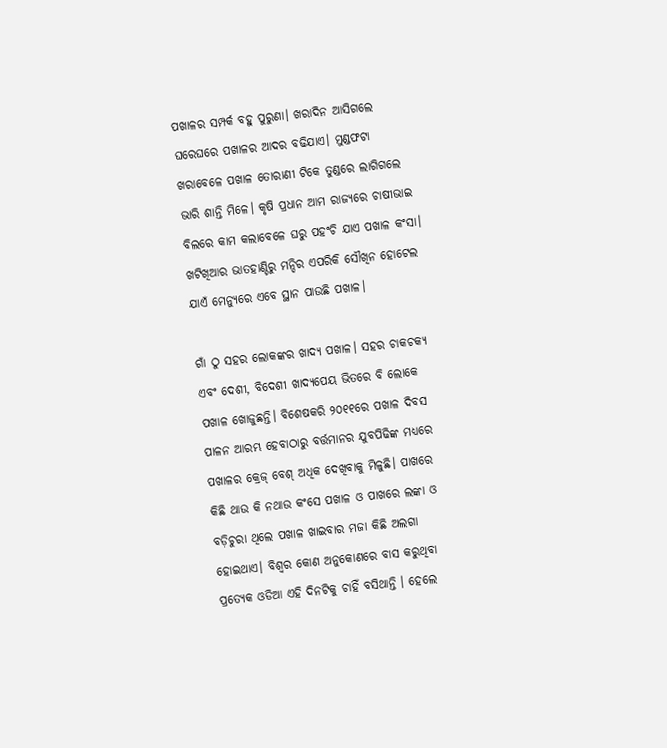ପଖାଳର ସମ୍ପର୍କ ବହୁ ପୁରୁଣା। ଖରାଦିନ ଆସିଗଲେ ଘରେଘରେ ପଖାଳର ଆଦର ବଢିଯାଏ। ମୁଣ୍ଡଫଟା ଖରାବେଳେ ପଖାଳ ତୋରାଣୀ ଟିକେ ତୁଣ୍ଡରେ ଲାଗିଗଲେ ଭାରି ଶାନ୍ତି ମିଳେ। କୃଷି ପ୍ରଧାନ ଆମ ରାଜ୍ୟରେ ଚାଷୀଭାଇ ବିଲରେ କାମ କଲାବେଳେ ଘରୁ ପହଂଚି ଯାଏ ପଖାଳ କଂସା। ଖଟିଖିଆର ଭାତହାଣ୍ଡିରୁ ମନ୍ଦିର ଏପରିକି ସୌଖିନ ହୋଟେଲ ଯାଏଁ ମେନ୍ୟୁରେ ଏବେ ସ୍ଥାନ ପାଉଛି ପଖାଳ।

ଗାଁ ଠୁ ସହର ଲୋକଙ୍କର ଖାଦ୍ୟ ପଖାଳ। ସହର ଚାକଚକ୍ୟ ଏବଂ ଦେଶୀ, ବିଦେଶୀ ଖାଦ୍ୟପେୟ ଭିତରେ ବି ଲୋକେ ପଖାଳ ଖୋଜୁଛନ୍ତି। ବିଶେଷକରି ୨୦୧୧ରେ ପଖାଳ ଦିବସ ପାଳନ ଆରମ୍ଭ ହେବାଠାରୁ ବର୍ତ୍ତମାନର ଯୁବପିଢିଙ୍କ ମଧ୍ୟରେ ପଖାଳର କ୍ରେଜ୍‌ ବେଶ୍‌ ଅଧିକ ଦେଖିବାକୁ ମିଳୁଛି। ପାଖରେ କିଛି ଥାଉ କି ନଥାଉ କଂସେ ପଖାଳ ଓ ପାଖରେ ଲଙ୍କା ଓ ବଡ଼ିଚୁରା ଥିଲେ ପଖାଳ ଖାଇବାର ମଜା କିଛି ଅଲଗା ହୋଇଥାଏ। ବିଶ୍ବର କୋଣ ଅନୁକୋଣରେ ବାସ କରୁଥିବା ପ୍ରତ୍ୟେକ ଓଡିଆ ଏହି ଦିନଟିକୁ ଚାହିଁ ବସିଥାନ୍ତି । ହେଲେ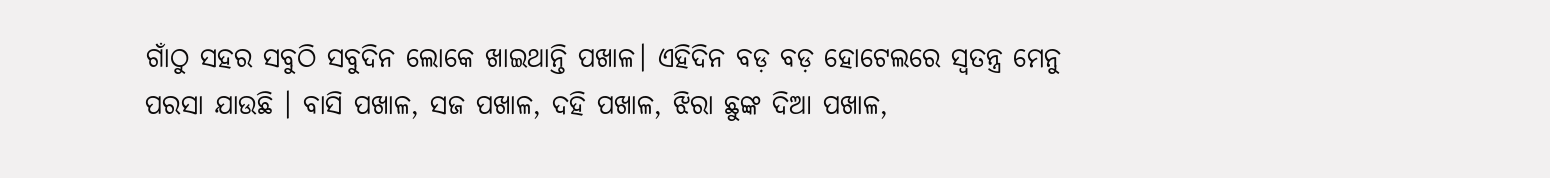ଗାଁଠୁ ସହର ସବୁଠି ସବୁଦିନ ଲୋକେ ଖାଇଥାନ୍ତି ପଖାଳ। ଏହିଦିନ ବଡ଼ ବଡ଼ ହୋଟେଲରେ ସ୍ବତନ୍ତ୍ର ମେନୁ ପରସା ଯାଉଛି । ବାସି ପଖାଳ, ସଜ ପଖାଳ, ଦହି ପଖାଳ, ଝିରା ଛୁଙ୍କ ଦିଆ ପଖାଳ,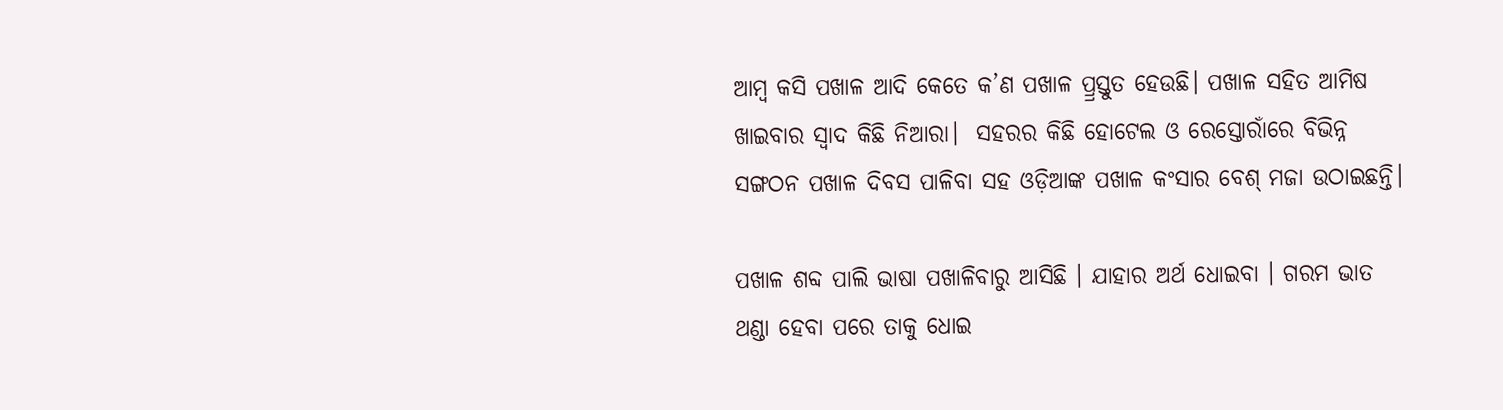ଆମ୍ବ କସି ପଖାଳ ଆଦି କେତେ କ’ଣ ପଖାଳ ପ୍ର୍ରସ୍ତୁତ ହେଉଛି। ପଖାଳ ସହିତ ଆମିଷ ଖାଇବାର ସ୍ବାଦ କିଛି ନିଆରା।  ସହରର କିଛି ‌ହୋଟେଲ ଓ ରେସ୍ତୋରାଁରେ ବିଭିନ୍ନ ସଙ୍ଗଠନ ପଖାଳ ଦିବସ ପାଳିବା ସହ ‌ଓଡ଼ିଆଙ୍କ ପଖାଳ କଂସାର ବେଶ୍‌ ମଜା ଉଠାଇଛନ୍ତି।

ପଖାଳ ଶବ୍ଦ ପାଲି ଭାଷା ପଖାଳିବାରୁ ଆସିଛି । ଯାହାର ଅର୍ଥ ଧୋଇବା । ଗରମ ଭାତ ଥଣ୍ଡା ହେବା ପରେ ତାକୁ ଧୋଇ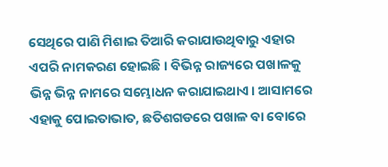ସେଥିରେ ପାଣି ମିଶାଇ ତିଆରି କରାଯାଉଥିବାରୁ ଏହାର ଏପରି ନାମକରଣ ହୋଇଛି। ବିଭିନ୍ନ ରାଜ୍ୟରେ ପଖାଳକୁ ଭିନ୍ନ ଭିନ୍ନ ନାମରେ ସମ୍ଭୋଧନ କରାଯାଇଥାଏ। ଆସାମରେ ଏହାକୁ ପୋଇତାଭାତ, ଛତିଶଗଡରେ ପଖାଳ ବା ବୋରେ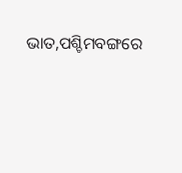ଭାତ,ପଶ୍ଚିମବଙ୍ଗରେ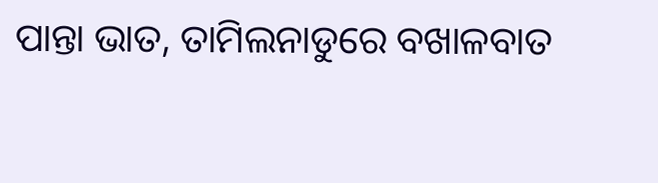ପାନ୍ତା ଭାତ, ତାମିଲନାଡୁରେ ବଖାଳବାତ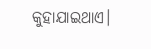କୁହାଯାଇଥାଏ।